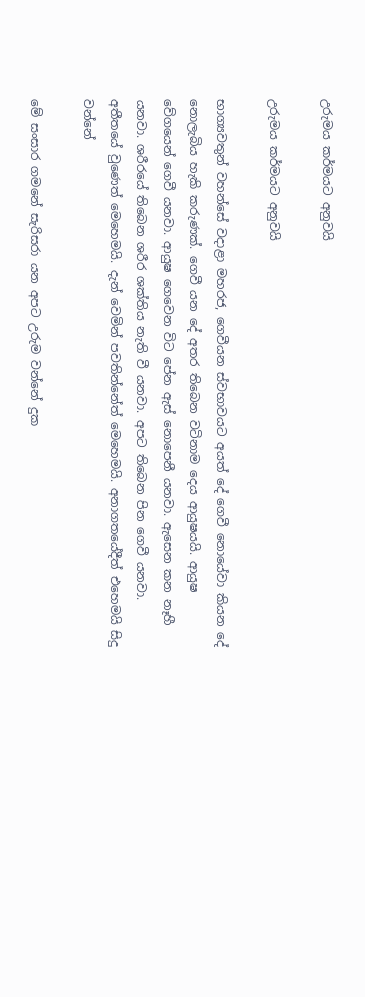උරුමය කර්මයට අනුවයි

උරුමය කර්මයට අනුවයි

භාග්‍යවතුන් වහන්සේ වදාළා මහරජ, ගෙවීයන ස්වභාවයට අයත් දේ ගෙවී නොයේවා කියන දේ නොලැබිය හැකි කරුණක්. ගෙවී යන දේ අතර තිබෙන වටිනාම දෙය ආයුෂයයි. ආයුෂ වේගයෙන් ගෙවී යනවා. ආයුෂ ගෙවෙන විට පේන ඇස් නොපෙනී යනවා. ඇසෙන කන නෑහී යනවා. ශරීරයේ තිබෙන ශරීර ශක්තිය නැති වී යනවා. අපට තිබෙන පින ගෙවී යනවා. අතීතයේ වුණෙත් මෙහෙමයි. දැන් වෙමින් පවතින්නේත් මෙහෙමයි. අනාගතයේදීත් එහෙමයි සිදු වන්නේ

මේ සංසාර ගමනේ සැරිසරා යන අපට උරුම වන්නේ දුක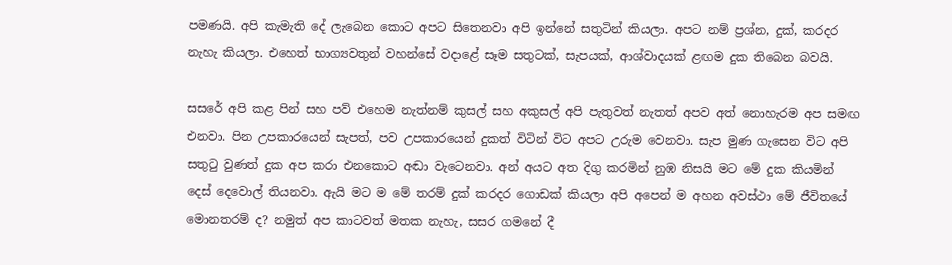පමණයි. අපි කැමැති දේ ලැබෙන කොට අපට සිතෙනවා අපි ඉන්නේ සතුටින් කියලා. අපට නම් ප්‍රශ්න, දුක්, කරදර නැහැ කියලා. එහෙත් භාග්‍යවතුන් වහන්සේ වදාළේ සෑම සතුටක්, සැපයක්, ආශ්වාදයක් ළඟම දුක තිබෙන බවයි.

සසරේ අපි කළ පින් සහ පව් එහෙම නැත්නම් කුසල් සහ අකුසල් අපි පැතුවත් නැතත් අපව අත් නොහැරම අප සමඟ එනවා. පින උපකාරයෙන් සැපත්, පව උපකාරයෙන් දුකත් විටින් විට අපට උරුම වෙනවා. සැප මුණ ගැසෙන විට අපි සතුටු වුණත් දුක අප කරා එනකොට අඬා වැටෙනවා. අන් අයට අත දිගු කරමින් නුඹ නිසයි මට මේ දුක කියමින් දෙස් දෙවොල් තියනවා. ඇයි මට ම මේ තරම් දුක් කරදර ගොඩක් කියලා අපි අපෙන් ම අහන අවස්ථා මේ ජීවිතයේ මොනතරම් ද? නමුත් අප කාටවත් මතක නැහැ, සසර ගමනේ දී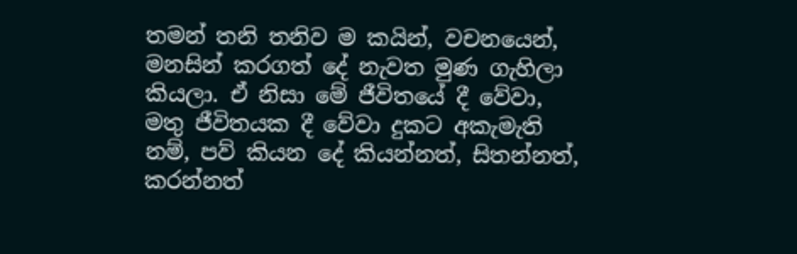තමන් තනි තනිව ම කයින්, වචනයෙන්, මනසින් කරගත් දේ නැවත මුණ ගැහිලා කියලා. ඒ නිසා මේ ජීවිතයේ දී වේවා, මතු ජීවිතයක දී වේවා දුකට අකැමැති නම්, පව් කියන දේ කියන්නත්, සිතන්නත්, කරන්නත්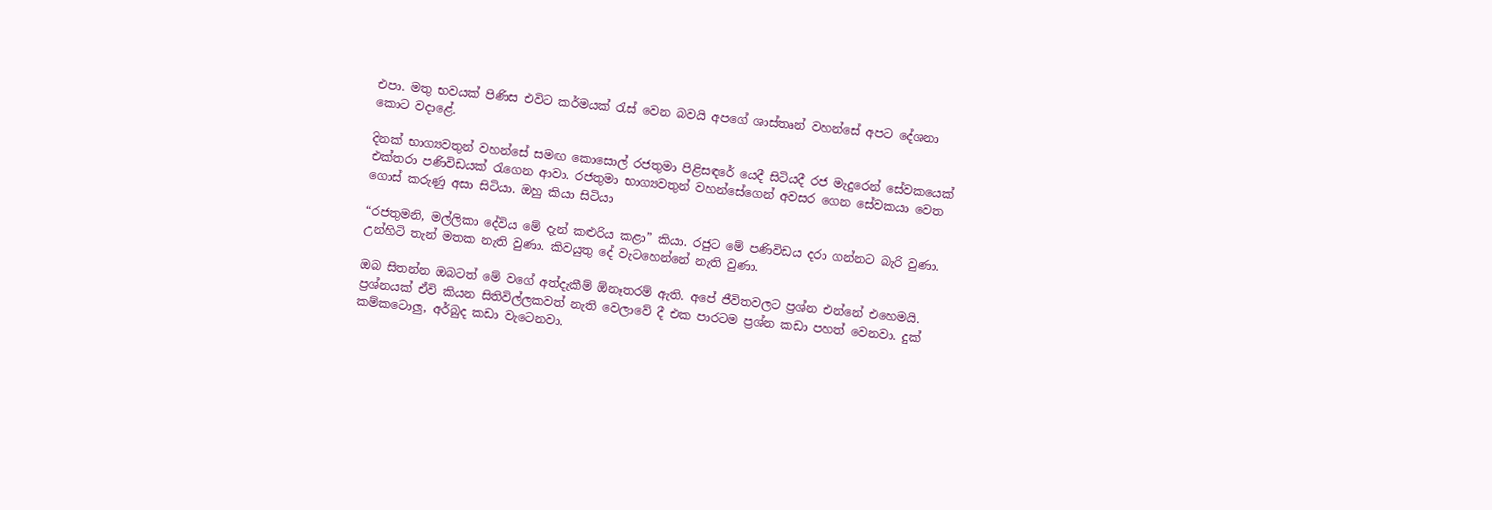එපා. මතු භවයක් පිණිස එවිට කර්මයක් රැස් වෙන බවයි අපගේ ශාස්තෘන් වහන්සේ අපට දේශනා කොට වදාළේ.

දිනක් භාග්‍යවතුන් වහන්සේ සමඟ කොසොල් රජතුමා පිළිසඳරේ යෙදී සිටියදී රජ මැදුරෙන් සේවකයෙක් එක්තරා පණිවිඩයක් රැගෙන ආවා. රජතුමා භාග්‍යවතුන් වහන්සේගෙන් අවසර ගෙන සේවකයා වෙත ගොස් කරුණු අසා සිටියා. ඔහු කියා සිටියා

“රජතුමනි, මල්ලිකා දේවිය මේ දැන් කළුරිය කළා” කියා. රජුට මේ පණිවිඩය දරා ගන්නට බැරි වුණා. උන්හිටි තැන් මතක නැති වුණා. කිවයුතු දේ වැටහෙන්නේ නැති වුණා.

ඔබ සිතන්න ඔබටත් මේ වගේ අත්දැකීම් ඕනෑතරම් ඇති. අපේ ජීවිතවලට ප්‍රශ්න එන්නේ එහෙමයි. ප්‍රශ්නයක් ඒවි කියන සිතිවිල්ලකවත් නැති වෙලාවේ දී එක පාරටම ප්‍රශ්න කඩා පහත් වෙනවා. දුක් කම්කටොලු, අර්බුද කඩා වැටෙනවා.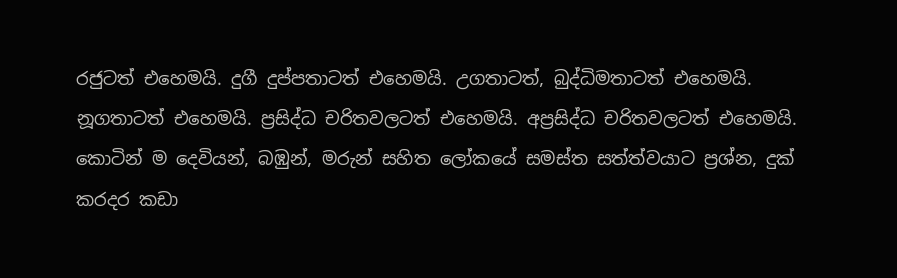රජුටත් එහෙමයි. දුගී දුප්පතාටත් එහෙමයි. උගතාටත්, බුද්ධිමතාටත් එහෙමයි. නූගතාටත් එහෙමයි. ප්‍රසිද්ධ චරිතවලටත් එහෙමයි. අප්‍රසිද්ධ චරිතවලටත් එහෙමයි. කොටින් ම දෙවියන්, බඹුන්, මරුන් සහිත ලෝකයේ සමස්ත සත්ත්වයාට ප්‍රශ්න, දුක් කරදර කඩා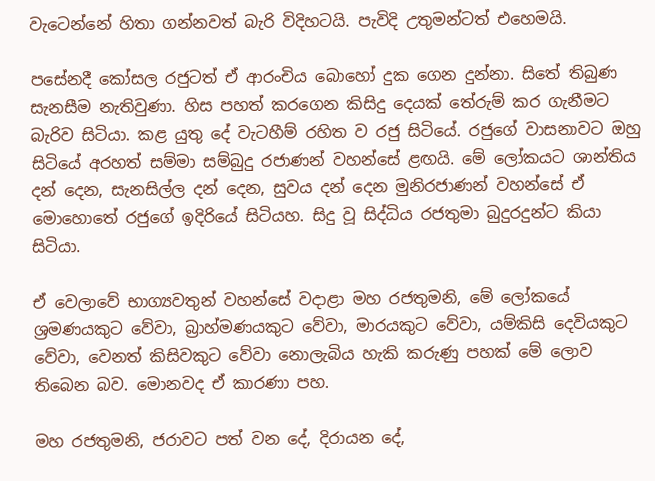වැටෙන්නේ හිතා ගන්නවත් බැරි විදිහටයි. පැවිදි උතුමන්ටත් එහෙමයි.

පසේනදී කෝසල රජුටත් ඒ ආරංචිය බොහෝ දුක ගෙන දුන්නා. සිතේ තිබුණ සැනසීම නැතිවුණා. හිස පහත් කරගෙන කිසිදු දෙයක් තේරුම් කර ගැනීමට බැරිව සිටියා. කළ යුතු දේ වැටහීම් රහිත ව රජු සිටියේ. රජුගේ වාසනාවට ඔහු සිටියේ අරහත් සම්මා සම්බුදු රජාණන් වහන්සේ ළඟයි. මේ ලෝකයට ශාන්තිය දන් දෙන, සැනසිල්ල දන් දෙන, සුවය දන් දෙන මුනිරජාණන් වහන්සේ ඒ මොහොතේ රජුගේ ඉදිරියේ සිටියහ. සිදු වූ සිද්ධිය රජතුමා බුදුරදුන්ට කියා සිටියා.

ඒ වෙලාවේ භාග්‍යවතුන් වහන්සේ වදාළා මහ රජතුමනි, මේ ලෝකයේ ශ්‍රමණයකුට වේවා, බ්‍රාහ්මණයකුට වේවා, මාරයකුට වේවා, යම්කිසි දෙවියකුට වේවා, වෙනත් කිසිවකුට වේවා නොලැබිය හැකි කරුණු පහක් මේ ලොව තිබෙන බව. මොනවද ඒ කාරණා පහ.

මහ රජතුමනි, ජරාවට පත් වන දේ, දිරායන දේ,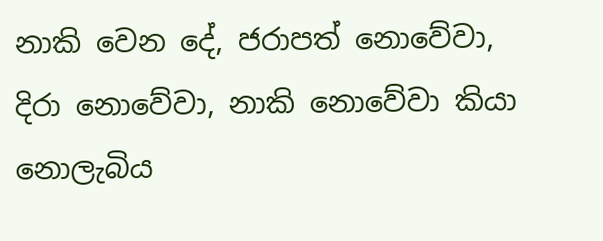නාකි වෙන දේ, ජරාපත් නොවේවා, දිරා නොවේවා, නාකි නොවේවා කියා නොලැබිය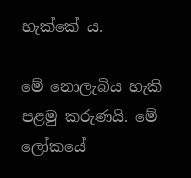හැක්කේ ය.

මේ නොලැබිය හැකි පළමු කරුණයි. මේ ලෝකයේ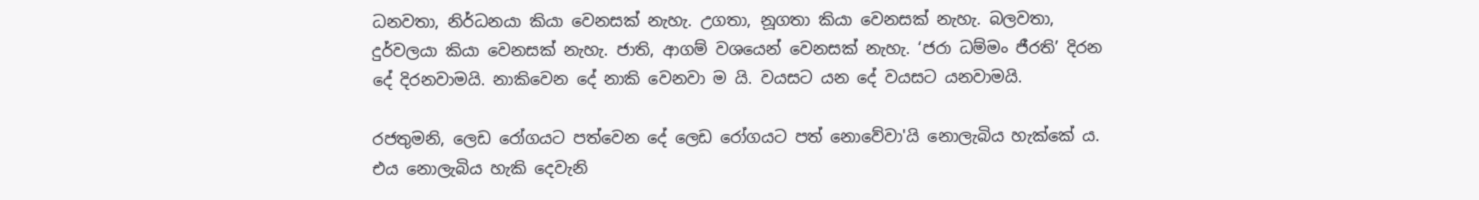ධනවතා, නිර්ධනයා කියා වෙනසක් නැහැ. උගතා, නූගතා කියා වෙනසක් නැහැ. බලවතා, දුර්වලයා කියා වෙනසක් නැහැ. ජාති, ආගම් වශයෙන් වෙනසක් නැහැ. ‘ජරා ධම්මං ජීරති’ දිරන දේ දිරනවාමයි. නාකිවෙන දේ නාකි වෙනවා ම යි. වයසට යන දේ වයසට යනවාමයි.

රජතුමනි, ලෙඩ රෝගයට පත්වෙන දේ ලෙඩ රෝගයට පත් නොවේවා'යි නොලැබිය හැක්කේ ය. එය නොලැබිය හැකි දෙවැනි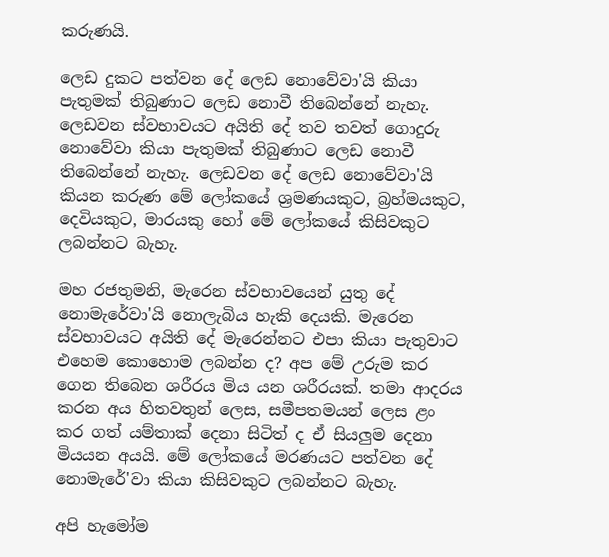කරුණයි.

ලෙඩ දුකට පත්වන දේ ලෙඩ නොවේවා'යි කියා පැතුමක් තිබුණාට ලෙඩ නොවී තිබෙන්නේ නැහැ. ලෙඩවන ස්වභාවයට අයිති දේ තව තවත් ගොදුරු නොවේවා කියා පැතුමක් තිබුණාට ලෙඩ නොවී තිබෙන්නේ නැහැ. ලෙඩවන දේ ලෙඩ නොවේවා'යි කියන කරුණ මේ ලෝකයේ ශ්‍රමණයකුට, බ්‍රහ්මයකුට, දෙවියකුට, මාරයකු හෝ මේ ලෝකයේ කිසිවකුට ලබන්නට බැහැ.

මහ රජතුමනි, මැරෙන ස්වභාවයෙන් යුතු දේ නොමැරේවා'යි නොලැබිය හැකි දෙයකි. මැරෙන ස්වභාවයට අයිති දේ මැරෙන්නට එපා කියා පැතුවාට එහෙම කොහොම ලබන්න ද? අප මේ උරුම කර ගෙන තිබෙන ශරීරය මිය යන ශරීරයක්. තමා ආදරය කරන අය හිතවතුන් ලෙස, සමීපතමයන් ලෙස ළං කර ගත් යම්තාක් දෙනා සිටිත් ද ඒ සියලුම දෙනා මියයන අයයි. මේ ලෝකයේ මරණයට පත්වන දේ නොමැරේ'වා කියා කිසිවකුට ලබන්නට බැහැ.

අපි හැමෝම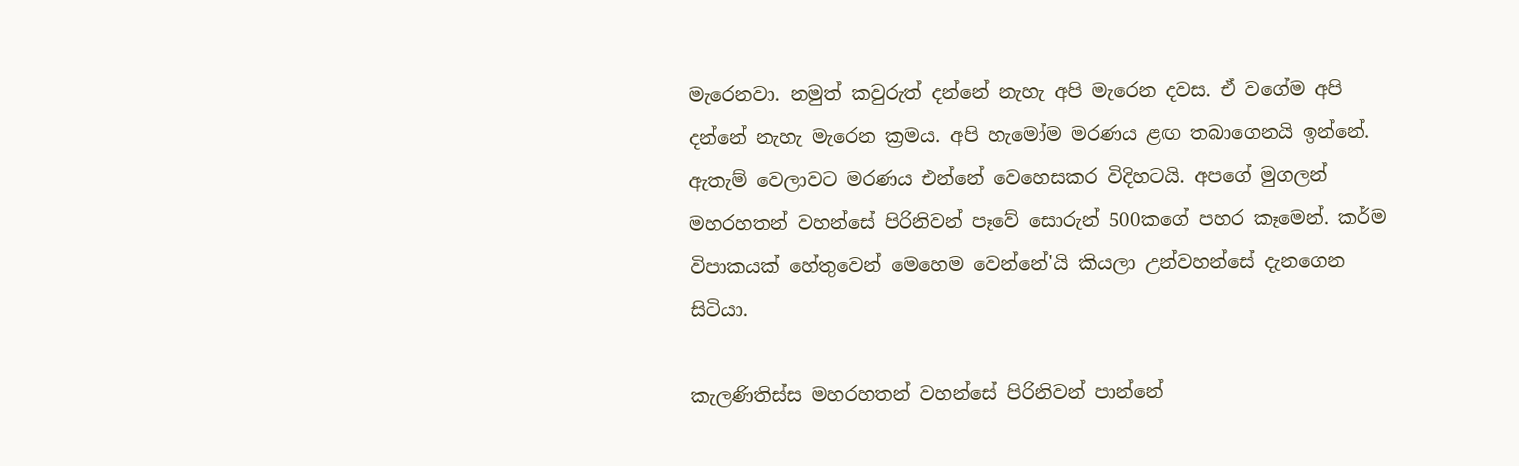මැරෙනවා. නමුත් කවුරුත් දන්නේ නැහැ අපි මැරෙන දවස. ඒ වගේම අපි දන්නේ නැහැ මැරෙන ක්‍රමය. අපි හැමෝම මරණය ළඟ තබාගෙනයි ඉන්නේ. ඇතැම් වෙලාවට මරණය එන්නේ වෙහෙසකර විදිහටයි. අපගේ මුගලන් මහරහතන් වහන්සේ පිරිනිවන් පෑවේ සොරුන් 500කගේ පහර කෑමෙන්. කර්ම විපාකයක් හේතුවෙන් මෙහෙම වෙන්නේ'යි කියලා උන්වහන්සේ දැනගෙන සිටියා.

කැලණිතිස්ස මහරහතන් වහන්සේ පිරිනිවන් පාන්නේ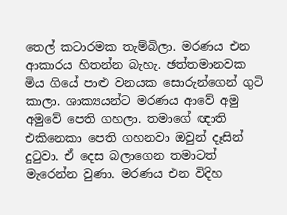තෙල් කටාරමක තැම්බිලා. මරණය එන ආකාරය හිතන්න බැහැ. ඡත්තමානවක මිය ගියේ පාළු වනයක සොරුන්ගෙන් ගුටි කාලා. ශාක්‍යයන්ට මරණය ආවේ අමු අමුවේ පෙති ගහලා. තමාගේ ඥාති එකිනෙකා පෙති ගහනවා ඔවුන් දෑසින් දුටුවා. ඒ දෙස බලාගෙන තමාටත් මැරෙන්න වුණා. මරණය එන විදිහ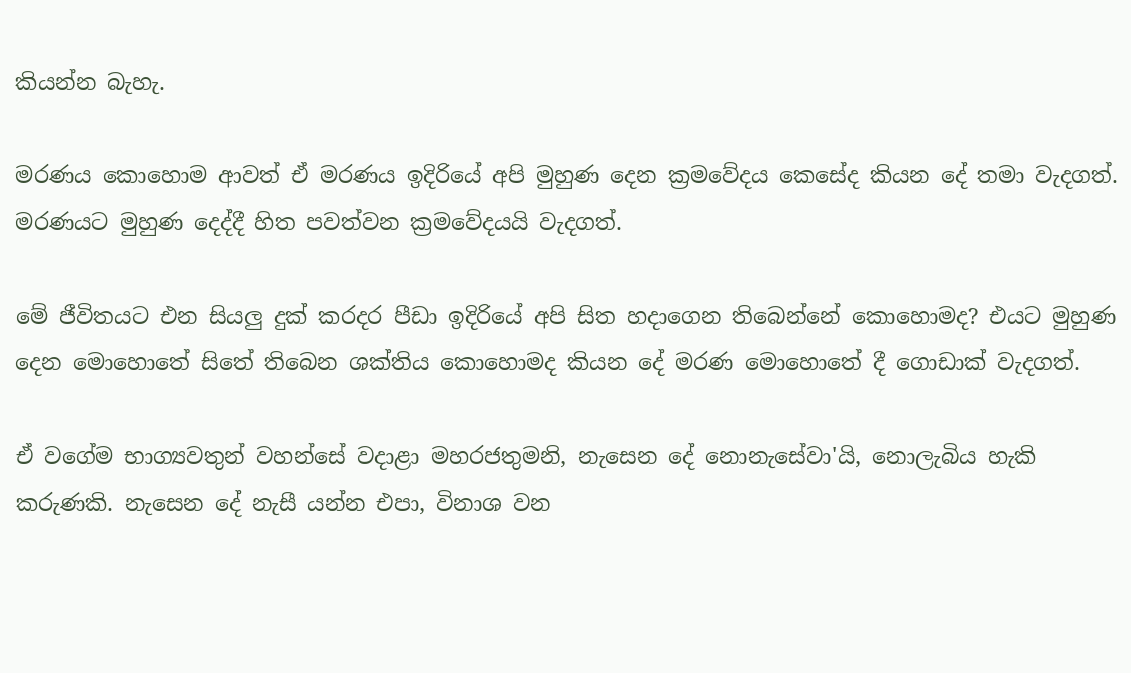කියන්න බැහැ.

මරණය කොහොම ආවත් ඒ මරණය ඉදිරියේ අපි මුහුණ දෙන ක්‍රමවේදය කෙසේද කියන දේ තමා වැදගත්. මරණයට මුහුණ දෙද්දී හිත පවත්වන ක්‍රමවේදයයි වැදගත්.

මේ ජීවිතයට එන සියලු දුක් කරදර පීඩා ඉදිරියේ අපි සිත හදාගෙන තිබෙන්නේ කොහොමද? එයට මුහුණ දෙන මොහොතේ සිතේ තිබෙන ශක්තිය කොහොමද කියන දේ මරණ මොහොතේ දී ගොඩාක් වැදගත්.

ඒ වගේම භාග්‍යවතුන් වහන්සේ වදාළා මහරජතුමනි, නැසෙන දේ නොනැසේවා'යි, නොලැබිය හැකි කරුණකි. නැසෙන දේ නැසී යන්න එපා, විනාශ වන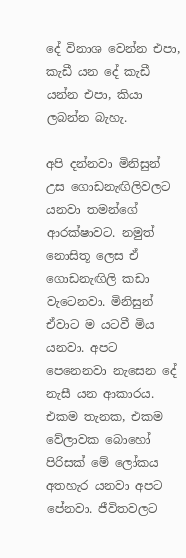දේ විනාශ වෙන්න එපා, කැඩී යන දේ කැඩී යන්න එපා, කියා ලබන්න බැහැ.

අපි දන්නවා මිනිසුන් උස ගොඩනැඟිලිවලට යනවා තමන්ගේ ආරක්ෂාවට. නමුත් නොසිතූ ලෙස ඒ ගොඩනැඟිලි කඩා වැටෙනවා. මිනිසුන් ඒවාට ම යටවී මිය යනවා. අපට පෙනෙනවා නැසෙන දේ නැසී යන ආකාරය. එකම තැනක, එකම වේලාවක බොහෝ පිරිසක් මේ ලෝකය අතහැර යනවා අපට පේනවා. ජීවිතවලට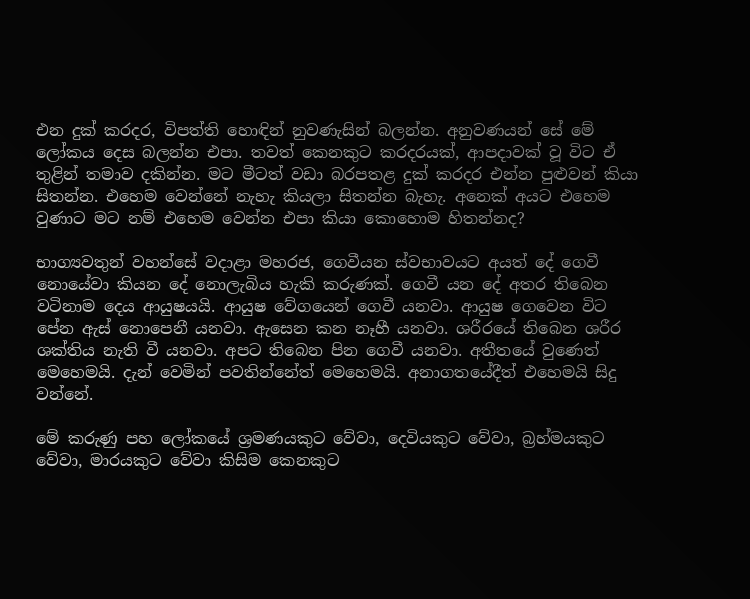එන දුක් කරදර, විපත්ති හොඳින් නුවණැසින් බලන්න. අනුවණයන් සේ මේ ලෝකය දෙස බලන්න එපා. තවත් කෙනකුට කරදරයක්, ආපදාවක් වූ විට ඒ තුළින් තමාව දකින්න. මට මීටත් වඩා බරපතළ දුක් කරදර එන්න පුළුවන් කියා සිතන්න. එහෙම වෙන්නේ නැහැ කියලා සිතන්න බැහැ. අනෙක් අයට එහෙම වුණාට මට නම් එහෙම වෙන්න එපා කියා කොහොම හිතන්නද?

භාග්‍යවතුන් වහන්සේ වදාළා මහරජ, ගෙවීයන ස්වභාවයට අයත් දේ ගෙවී නොයේවා කියන දේ නොලැබිය හැකි කරුණක්. ගෙවී යන දේ අතර තිබෙන වටිනාම දෙය ආයුෂයයි. ආයුෂ වේගයෙන් ගෙවී යනවා. ආයුෂ ගෙවෙන විට පේන ඇස් නොපෙනී යනවා. ඇසෙන කන නෑහී යනවා. ශරීරයේ තිබෙන ශරීර ශක්තිය නැති වී යනවා. අපට තිබෙන පින ගෙවී යනවා. අතීතයේ වුණෙත් මෙහෙමයි. දැන් වෙමින් පවතින්නේත් මෙහෙමයි. අනාගතයේදීත් එහෙමයි සිදු වන්නේ.

මේ කරුණු පහ ලෝකයේ ශ්‍රමණයකුට වේවා, දෙවියකුට වේවා, බ්‍රහ්මයකුට වේවා, මාරයකුට වේවා කිසිම කෙනකුට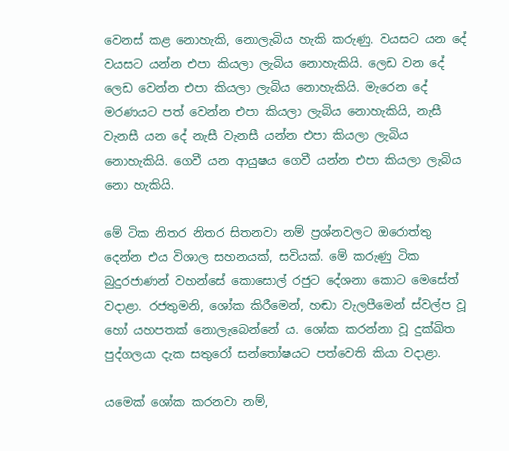වෙනස් කළ නොහැකි, නොලැබිය හැකි කරුණු. වයසට යන දේ වයසට යන්න එපා කියලා ලැබිය නොහැකියි. ලෙඩ වන දේ ලෙඩ වෙන්න එපා කියලා ලැබිය නොහැකියි. මැරෙන දේ මරණයට පත් වෙන්න එපා කියලා ලැබිය නොහැකියි, නැසී වැනසී යන දේ නැසී වැනසී යන්න එපා කියලා ලැබිය නොහැකියි. ගෙවී යන ආයුෂය ගෙවී යන්න එපා කියලා ලැබිය නො හැකියි.

මේ ටික නිතර නිතර සිතනවා නම් ප්‍රශ්නවලට ඔරොත්තු දෙන්න එය විශාල සහනයක්, සවියක්. මේ කරුණු ටික බුදුරජාණන් වහන්සේ කොසොල් රජුට දේශනා කොට මෙසේත් වදාළා. රජතුමනි, ශෝක කිරීමෙන්, හඬා වැලපීමෙන් ස්වල්ප වූ හෝ යහපතක් නොලැබෙන්නේ ය. ශෝක කරන්නා වූ දුක්ඛිත පුද්ගලයා දැක සතුරෝ සන්තෝෂයට පත්වෙති කියා වදාළා.

යමෙක් ශෝක කරනවා නම්,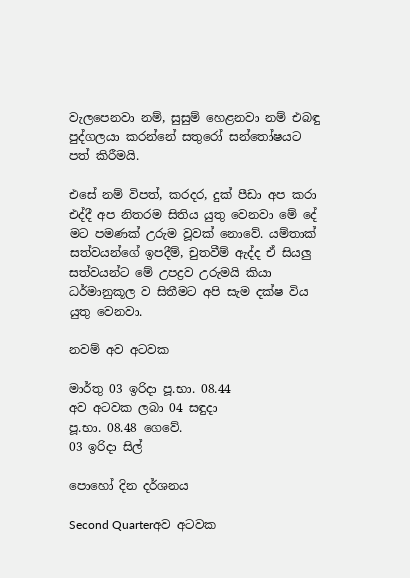වැලපෙනවා නම්, සුසුම් හෙළනවා නම් එබඳු පුද්ගලයා කරන්නේ සතුරෝ සන්තෝෂයට පත් කිරීමයි.

එසේ නම් විපත්, කරදර, දුක් පීඩා අප කරා එද්දී අප නිතරම සිතිය යුතු වෙනවා මේ දේ මට පමණක් උරුම වූවක් නොවේ. යම්තාක් සත්වයන්ගේ ඉපදීම්, චුතවීම් ඇද්ද ඒ සියලු සත්වයන්ට මේ උපද්‍රව උරුමයි කියා ධර්මානුකූල ව සිතීමට අපි සැම දක්ෂ විය යුතු වෙනවා.

නවම් අව අටවක

මාර්තු 03 ඉරිදා පූ.භා. 08.44
අව අටවක ලබා 04 සඳුදා
පූ.භා. 08.48 ගෙවේ.
03 ඉරිදා සිල්

පොහෝ දින දර්ශනය

Second Quarterඅව අටවක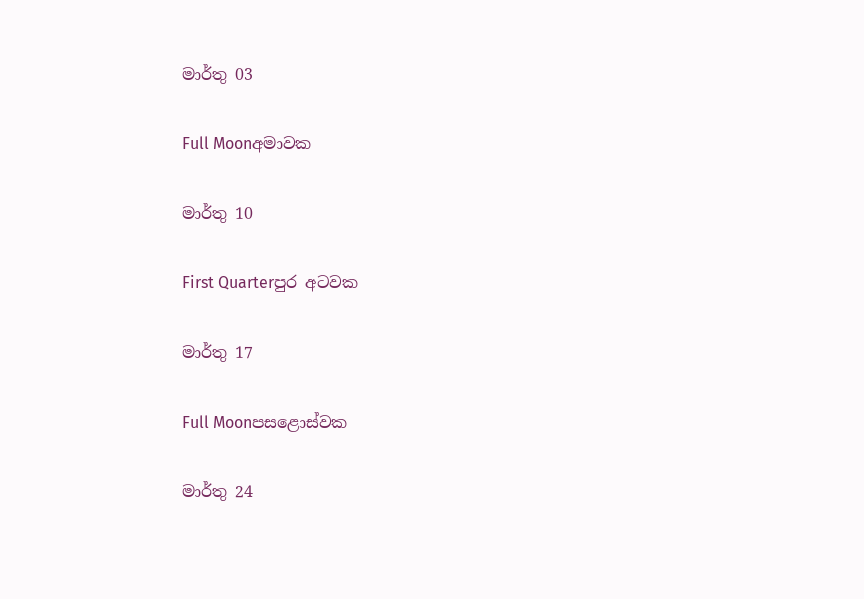මාර්තු 03

Full Moonඅමාවක

මාර්තු 10

First Quarterපුර අටවක

මාර්තු 17

Full Moonපසළොස්වක

මාර්තු 24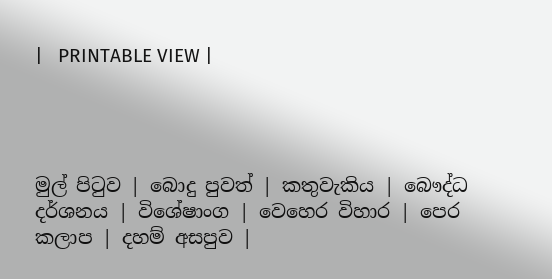|   PRINTABLE VIEW |




මුල් පිටුව | බොදු පුවත් | කතුවැකිය | බෞද්ධ දර්ශනය | විශේෂාංග | වෙහෙර විහාර | පෙර කලාප | දහම් අසපුව |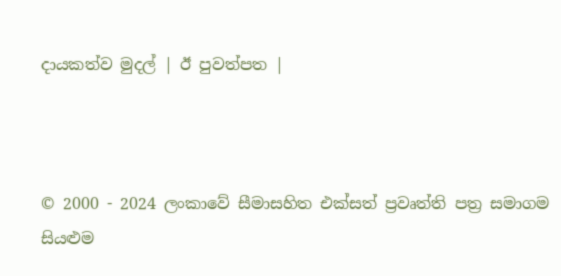දායකත්ව මුදල් | ඊ පුවත්පත |



© 2000 - 2024 ලංකාවේ සීමාසහිත එක්සත් ප්‍රවෘත්ති පත්‍ර සමාගම
සියළුම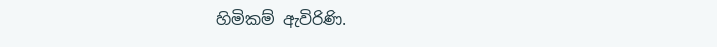හිමිකම් ඇවිරිණි.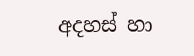අදහස් හා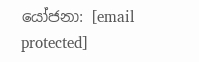යෝජනා: [email protected]